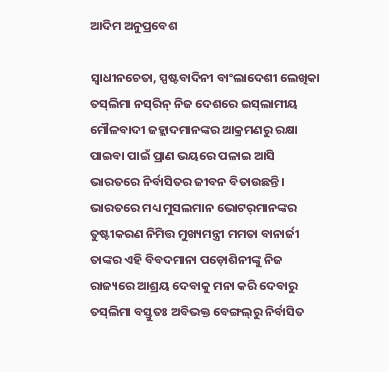ଆଦିମ ଅନୁପ୍ରବେଶ

ସ୍ୱାଧୀନଚେତା, ସ୍ପଷ୍ଟବାଦିନୀ ବାଂଲାଦେଶୀ ଲେଖିକା ତସ୍‌ଲିମା ନସ୍‌ରିନ୍‌ ନିଜ ଦେଶରେ ଇସ୍‌ଲାମୀୟ ମୌଳବାଦୀ ଜହ୍ଲାଦମାନଙ୍କର ଆକ୍ରମଣରୁ ରକ୍ଷା ପାଇବା ପାଇଁ ପ୍ରାଣ ଭୟରେ ପଳାଇ ଆସି ଭାରତରେ ନିର୍ବାସିତର ଜୀବନ ବିତାଉଛନ୍ତି। ଭାରତରେ ମଧ୍ୟ ମୁସଲମାନ ଭୋଟର୍‌ମାନଙ୍କର ତୁଷ୍ଟୀକରଣ ନିମିତ୍ତ ମୁଖ୍ୟମନ୍ତ୍ରୀ ମମତା ବାନାର୍ଜୀ ତାଙ୍କର ଏହି ବିବଦମାନା ପଡ଼ୋଶିନୀଙ୍କୁ ନିଜ ରାଜ୍ୟରେ ଆଶ୍ରୟ ଦେବାକୁ ମନା କରି ଦେବାରୁ ତସ୍‌ଲିମା ବସ୍ତୁତଃ ଅବିଭକ୍ତ ବେଙ୍ଗଲ୍‌ରୁ ନିର୍ବାସିତ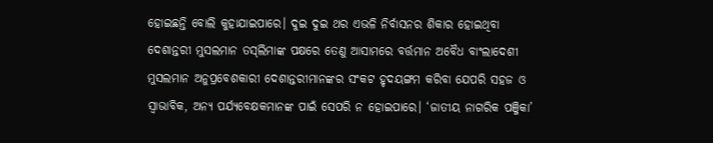ହୋଇଛନ୍ତି ବୋଲି କୁହାଯାଇପାରେ। ଦୁଇ ଦୁଇ ଥର ଏଭଳି ନିର୍ବାସନର ଶିକାର ହୋଇଥିବା ଦେଶାନ୍ତରୀ ମୁସଲମାନ ତସ୍‌ଲିମାଙ୍କ ପକ୍ଷରେ ତେଣୁ ଆସାମରେ ବର୍ତ୍ତମାନ ଅବୈଧ ବାଂଲାଦେଶୀ ମୁସଲମାନ ଅନୁପ୍ରବେଶକାରୀ ଦେଶାନ୍ତରୀମାନଙ୍କର ସଂକଟ ହୃଦୟଙ୍ଗମ କରିବା ଯେପରି ସହଜ ଓ ସ୍ୱାଭାବିକ, ଅନ୍ୟ ପର୍ଯ୍ୟବେକ୍ଷକମାନଙ୍କ ପାଇଁ ସେପରି ନ ହୋଇପାରେ। ‘ଜାତୀୟ ନାଗରିକ ପଞ୍ଜିକା’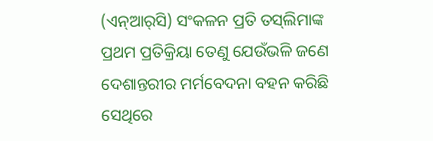(ଏନ୍‌ଆର୍‌ସି) ସଂକଳନ ପ୍ରତି ତସ୍‌ଲିମାଙ୍କ ପ୍ରଥମ ପ୍ରତିକ୍ରିୟା ତେଣୁ ଯେଉଁଭଳି ଜଣେ ଦେଶାନ୍ତରୀର ମର୍ମବେଦନା ବହନ କରିଛି ସେଥିରେ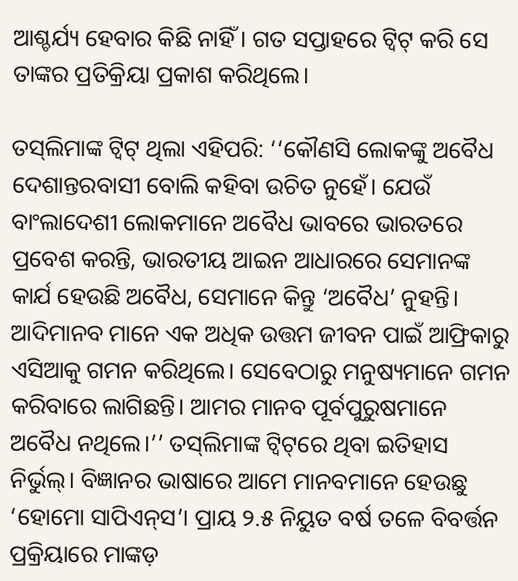ଆଶ୍ଚର୍ଯ୍ୟ ହେବାର କିଛି ନାହିଁ। ଗତ ସପ୍ତାହରେ ଟ୍ଵିଟ୍‌ କରି ସେ ତାଙ୍କର ପ୍ରତିକ୍ରିୟା ପ୍ରକାଶ କରିଥିଲେ।

ତସ୍‌ଲିମାଙ୍କ ଟ୍ଵିଟ୍‌ ଥିଲା ଏହିପରି: ‘‘କୌଣସି ଲୋକଙ୍କୁ ଅବୈଧ ଦେଶାନ୍ତରବାସୀ ବୋଲି କହିବା ଉଚିତ ନୁହେଁ। ଯେଉଁ ବାଂଲାଦେଶୀ ଲୋକମାନେ ଅବୈଧ ଭାବରେ ଭାରତରେ ପ୍ରବେଶ କରନ୍ତି, ଭାରତୀୟ ଆଇନ ଆଧାରରେ ସେମାନଙ୍କ କାର୍ଯ ହେଉଛି ଅବୈଧ, ସେମାନେ କିନ୍ତୁ ‘ଅବୈଧ’ ନୁହନ୍ତି। ଆଦିମାନବ ମାନେ ଏକ ଅଧିକ ଉତ୍ତମ ଜୀବନ ପାଇଁ ଆଫ୍ରିକାରୁ ଏସିଆକୁ ଗମନ କରିଥିଲେ। ସେବେଠାରୁ ମନୁଷ୍ୟମାନେ ଗମନ କରିବାରେ ଲାଗିଛନ୍ତି। ଆମର ମାନବ ପୂର୍ବପୁରୁଷମାନେ ଅବୈଧ ନଥିଲେ।’’ ତସ୍‌ଲିମାଙ୍କ ଟ୍ଵିଟ୍‌ରେ ଥିବା ଇତିହାସ ନିର୍ଭୁଲ୍‌। ବିଜ୍ଞାନର ଭାଷାରେ ଆମେ ମାନବମାନେ ହେଉଛୁ ‘ହୋମୋ ସାପିଏନ୍‌ସ’। ପ୍ରାୟ ୨.୫ ନିୟୁତ ବର୍ଷ ତଳେ ବିବର୍ତ୍ତନ ପ୍ରକ୍ରିୟାରେ ମାଙ୍କଡ଼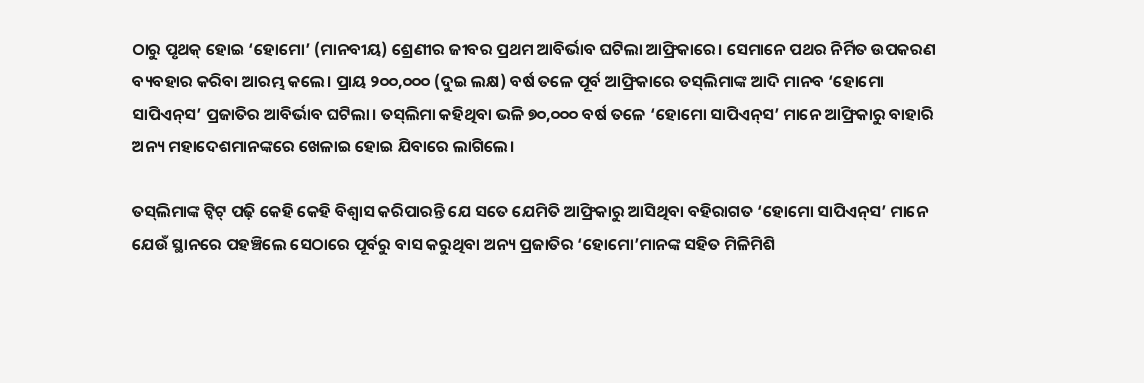ଠାରୁ ପୃଥକ୍‌ ହୋଇ ‘ହୋମୋ’ (ମାନବୀୟ) ଶ୍ରେଣୀର ଜୀବର ପ୍ରଥମ ଆବିର୍ଭାବ ଘଟିଲା ଆଫ୍ରିକାରେ। ସେମାନେ ପଥର ନିର୍ମିତ ଉପକରଣ ବ୍ୟବହାର କରିବା ଆରମ୍ଭ କଲେ। ପ୍ରାୟ ୨୦୦,୦୦୦ (ଦୁଇ ଲକ୍ଷ) ବର୍ଷ ତଳେ ପୂର୍ବ ଆଫ୍ରିକାରେ ତସ୍‌ଲିମାଙ୍କ ଆଦି ମାନବ ‘ହୋମୋ ସାପିଏନ୍‌ସ’ ପ୍ରଜାତିର ଆବିର୍ଭାବ ଘଟିଲା। ତସ୍‌ଲିମା କହିଥିବା ଭଳି ୭୦,୦୦୦ ବର୍ଷ ତଳେ ‘ହୋମୋ ସାପିଏନ୍‌ସ’ ମାନେ ଆଫ୍ରିକାରୁ ବାହାରି ଅନ୍ୟ ମହାଦେଶମାନଙ୍କରେ ଖେଳାଇ ହୋଇ ଯିବାରେ ଲାଗିଲେ।

ତସ୍‌ଲିମାଙ୍କ ଟ୍ଵିଟ୍‌ ପଢ଼ି କେହି କେହି ବିଶ୍ୱାସ କରିପାରନ୍ତି ଯେ ସତେ ଯେମିତି ଆଫ୍ରିକାରୁ ଆସିଥିବା ବହିରାଗତ ‘ହୋମୋ ସାପିଏନ୍‌ସ’ ମାନେ ଯେଉଁ ସ୍ଥାନରେ ପହଞ୍ଚିଲେ ସେଠାରେ ପୂର୍ବରୁ ବାସ କରୁଥିବା ଅନ୍ୟ ପ୍ରଜାତିର ‘ହୋମୋ’ମାନଙ୍କ ସହିତ ମିଳିମିଶି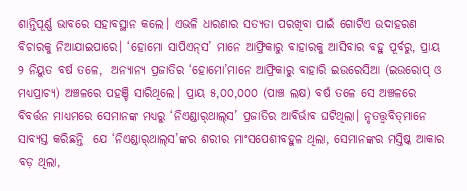ଶାନ୍ତିପୂର୍ଣ୍ଣ ଭାବରେ ସହାବସ୍ଥାନ କଲେ। ଏଭଳି ଧାରଣାର ସତ୍ୟତା ପରଖିବା ପାଇଁ ଗୋଟିଏ ଉଦାହରଣ ବିଚାରକୁ ନିଆଯାଇପାରେ। ‘ହୋମୋ ସାପିଏନ୍‌ସ’ ମାନେ ଆଫ୍ରିକାରୁ ବାହାରକୁ ଆସିବାର ବହୁ ପୂର୍ବରୁ, ପ୍ରାୟ ୨ ନିୟୁତ ବର୍ଷ ତଳେ,  ଅନ୍ୟାନ୍ୟ ପ୍ରଜାତିର ‘ହୋମୋ’ମାନେ ଆଫ୍ରିକାରୁ ବାହାରି ଇଉରେସିଆ (ଇଉରୋପ୍‌ ଓ ମଧ୍ୟପ୍ରାଚ୍ୟ) ଅଞ୍ଚଳରେ ପହଞ୍ଚି ସାରିଥିଲେ। ପ୍ରାୟ ୫,୦୦,୦୦୦ (ପାଞ୍ଚ ଲକ୍ଷ) ବର୍ଷ ତଳେ ସେ ଅଞ୍ଚଳରେ ବିବର୍ତ୍ତନ ମାଧ୍ୟମରେ ସେମାନଙ୍କ ମଧ୍ୟରୁ ‘ନିଏଣ୍ଡାର୍‌ଥାଲ୍‌ସ’ ପ୍ରଜାତିର ଆବିର୍ଭାବ ଘଟିଥିଲା। ନୃତତ୍ତ୍ୱବିତ୍‌ମାନେ ସାବ୍ୟସ୍ତ କରିଛନ୍ତି  ଯେ ‘ନିଏଣ୍ଡାର୍‌ଥାଲ୍‌ସ’ଙ୍କର ଶରୀର ମାଂସପେଶୀବହୁଳ ଥିଲା, ସେମାନଙ୍କର ମସ୍ତିଷ୍କ ଆକାର ବଡ଼ ଥିଲା,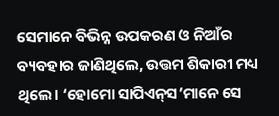ସେମାନେ ବିଭିନ୍ନ ଉପକରଣ ଓ ନିଆଁର ବ୍ୟବହାର ଜାଣିଥିଲେ, ଉତ୍ତମ ଶିକାରୀ ମଧ୍ୟ ଥିଲେ। ‘ହୋମୋ ସାପିଏନ୍‌ସ’ମାନେ ସେ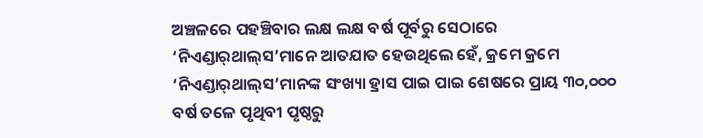ଅଞ୍ଚଳରେ ପହଞ୍ଚିବାର ଲକ୍ଷ ଲକ୍ଷ ବର୍ଷ ପୂର୍ବରୁ ସେଠାରେ ‘ନିଏଣ୍ଡାର୍‌ଥାଲ୍‌ସ’ମାନେ ଆତଯାତ ହେଉଥିଲେ ହେଁ, କ୍ରମେ କ୍ରମେ ‘ନିଏଣ୍ଡାର୍‌ଥାଲ୍‌ସ’ମାନଙ୍କ ସଂଖ୍ୟା ହ୍ରାସ ପାଇ ପାଇ ଶେଷରେ ପ୍ରାୟ ୩୦,୦୦୦ ବର୍ଷ ତଳେ ପୃଥିବୀ ପୃଷ୍ଠରୁ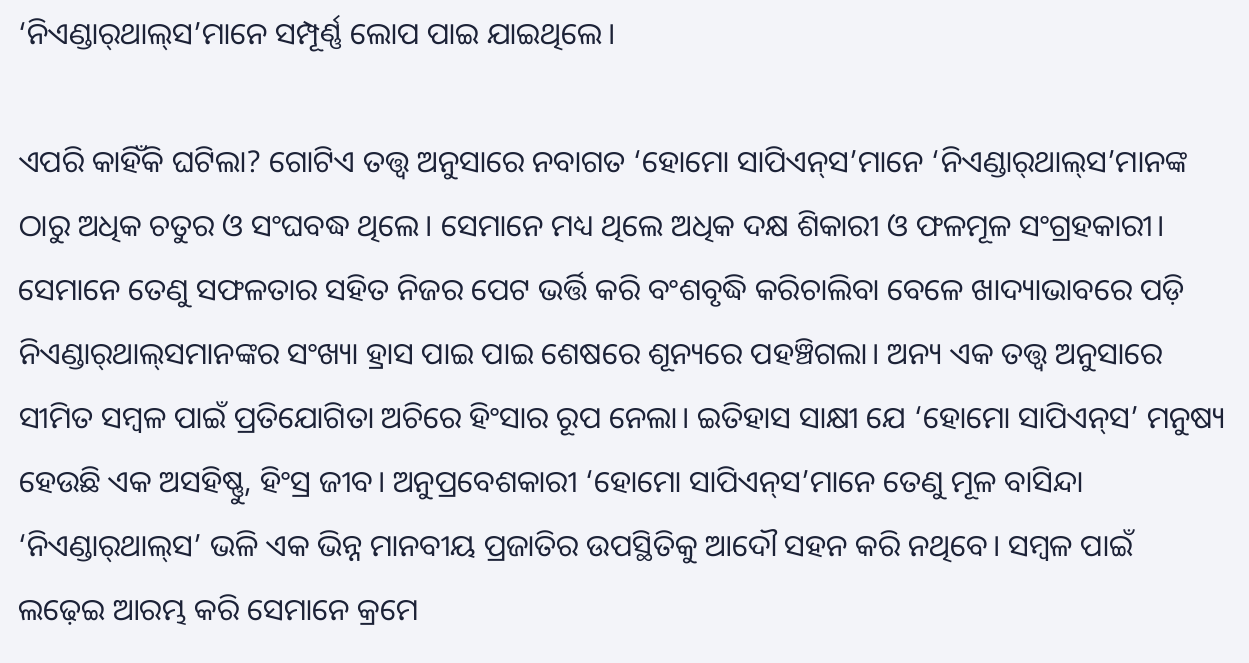‘ନିଏଣ୍ଡାର୍‌ଥାଲ୍‌ସ’ମାନେ ସମ୍ପୂର୍ଣ୍ଣ ଲୋପ ପାଇ ଯାଇଥିଲେ।

ଏପରି କାହିଁକି ଘଟିଲା? ଗୋଟିଏ ତତ୍ତ୍ୱ ଅନୁସାରେ ନବାଗତ ‘ହୋମୋ ସାପିଏନ୍‌ସ’ମାନେ ‘ନିଏଣ୍ଡାର୍‌ଥାଲ୍‌ସ’ମାନଙ୍କ ଠାରୁ ଅଧିକ ଚତୁର ଓ ସଂଘବଦ୍ଧ ଥିଲେ। ସେମାନେ ମଧ୍ୟ ଥିଲେ ଅଧିକ ଦକ୍ଷ ଶିକାରୀ ଓ ଫଳମୂଳ ସଂଗ୍ରହକାରୀ। ସେମାନେ ତେଣୁ ସଫଳତାର ସହିତ ନିଜର ପେଟ ଭର୍ତ୍ତି କରି ବଂଶବୃଦ୍ଧି କରିଚାଲିବା ବେଳେ ଖାଦ୍ୟାଭାବରେ ପଡ଼ି ନିଏଣ୍ଡାର୍‌ଥାଲ୍‌ସମାନଙ୍କର ସଂଖ୍ୟା ହ୍ରାସ ପାଇ ପାଇ ଶେଷରେ ଶୂନ୍ୟରେ ପହଞ୍ଚିଗଲା। ଅନ୍ୟ ଏକ ତତ୍ତ୍ୱ ଅନୁସାରେ ସୀମିତ ସମ୍ବଳ ପାଇଁ ପ୍ରତିଯୋଗିତା ଅଚିରେ ହିଂସାର ରୂପ ନେଲା। ଇତିହାସ ସାକ୍ଷୀ ଯେ ‘ହୋମୋ ସାପିଏନ୍‌ସ’ ମନୁଷ୍ୟ ହେଉଛି ଏକ ଅସହିଷ୍ଣୁ, ହିଂସ୍ର ଜୀବ। ଅନୁପ୍ରବେଶକାରୀ ‘ହୋମୋ ସାପିଏନ୍‌ସ’ମାନେ ତେଣୁ ମୂଳ ବାସିନ୍ଦା ‘ନିଏଣ୍ଡାର୍‌ଥାଲ୍‌ସ’ ଭଳି ଏକ ଭିନ୍ନ ମାନବୀୟ ପ୍ରଜାତିର ଉପସ୍ଥିତିକୁ ଆଦୌ ସହନ କରି ନଥିବେ। ସମ୍ବଳ ପାଇଁ ଲଢ଼େଇ ଆରମ୍ଭ କରି ସେମାନେ କ୍ରମେ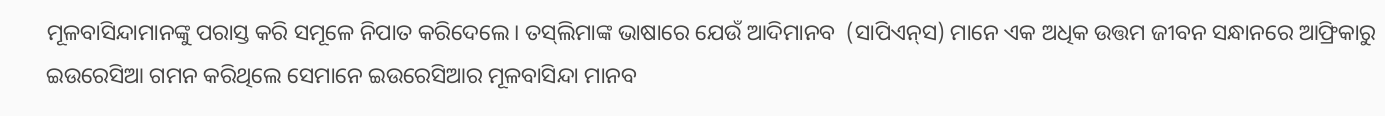ମୂଳବାସିନ୍ଦାମାନଙ୍କୁ ପରାସ୍ତ କରି ସମୂଳେ ନିପାତ କରିଦେଲେ। ତସ୍‌ଲିମାଙ୍କ ଭାଷାରେ ଯେଉଁ ଆଦିମାନବ  (ସାପିଏନ୍‌ସ) ମାନେ ଏକ ଅଧିକ ଉତ୍ତମ ଜୀବନ ସନ୍ଧାନରେ ଆଫ୍ରିକାରୁ ଇଉରେସିଆ ଗମନ କରିଥିଲେ ସେମାନେ ଇଉରେସିଆର ମୂଳବାସିନ୍ଦା ମାନବ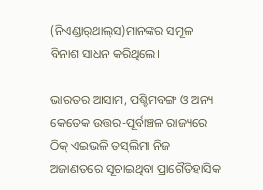(ନିଏଣ୍ଡାର୍‌ଥାଲ୍‌ସ)ମାନଙ୍କର ସମୂଳ ବିନାଶ ସାଧନ କରିଥିଲେ।

ଭାରତର ଆସାମ, ପଶ୍ଚିମବଙ୍ଗ ଓ ଅନ୍ୟ କେତେକ ଉତ୍ତର-ପୂର୍ବାଞ୍ଚଳ ରାଜ୍ୟରେ ଠିକ୍‌ ଏଇଭଳି ତସ୍‌ଲିମା ନିଜ ଅଜାଣତରେ ସୂଚାଇଥିବା ପ୍ରାଗୈତିହାସିକ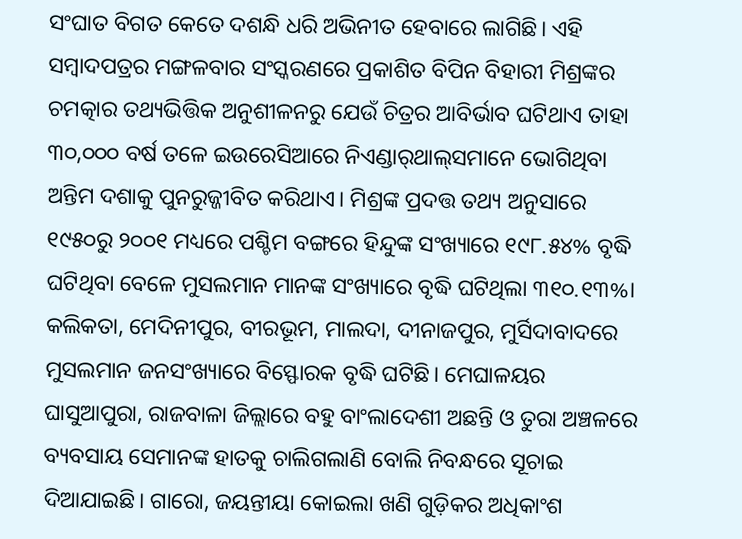ସଂଘାତ ବିଗତ କେତେ ଦଶନ୍ଧି ଧରି ଅଭିନୀତ ହେବାରେ ଲାଗିଛି। ଏହି ସମ୍ବାଦପତ୍ରର ମଙ୍ଗଳବାର ସଂସ୍କରଣରେ ପ୍ରକାଶିତ ବିପିନ ବିହାରୀ ମିଶ୍ରଙ୍କର ଚମତ୍କାର ତଥ୍ୟଭିତ୍ତିକ ଅନୁଶୀଳନରୁ ଯେଉଁ ଚିତ୍ରର ଆବିର୍ଭାବ ଘଟିଥାଏ ତାହା ୩୦,୦୦୦ ବର୍ଷ ତଳେ ଇଉରେସିଆରେ ନିଏଣ୍ଡାର୍‌ଥାଲ୍‌ସମାନେ ଭୋଗିଥିବା ଅନ୍ତିମ ଦଶାକୁ ପୁନରୁଜ୍ଜୀବିତ କରିଥାଏ। ମିଶ୍ରଙ୍କ ପ୍ରଦତ୍ତ ତଥ୍ୟ ଅନୁସାରେ ୧୯୫୦ରୁ ୨୦୦୧ ମଧ୍ୟରେ ପଶ୍ଚିମ ବଙ୍ଗରେ ହିନ୍ଦୁଙ୍କ ସଂଖ୍ୟାରେ ୧୯୮.୫୪% ବୃଦ୍ଧି ଘଟିଥିବା ବେଳେ ମୁସଲମାନ ମାନଙ୍କ ସଂଖ୍ୟାରେ ବୃଦ୍ଧି ଘଟିଥିଲା ୩୧୦.୧୩%। କଲିକତା, ମେଦିନୀପୁର, ବୀରଭୂମ, ମାଲଦା, ଦୀନାଜପୁର, ମୁର୍ସିଦାବାଦରେ ମୁସଲମାନ ଜନସଂଖ୍ୟାରେ ବିସ୍ଫୋରକ ବୃଦ୍ଧି ଘଟିଛି। ମେଘାଳୟର ଘାସୁଆପୁରା, ରାଜବାଳା ଜିଲ୍ଲାରେ ବହୁ ବାଂଲାଦେଶୀ ଅଛନ୍ତି ଓ ତୁରା ଅଞ୍ଚଳରେ ବ୍ୟବସାୟ ସେମାନଙ୍କ ହାତକୁ ଚାଲିଗଲାଣି ବୋଲି ନିବନ୍ଧରେ ସୂଚାଇ ଦିଆଯାଇଛି। ଗାରୋ, ଜୟନ୍ତୀୟା କୋଇଲା ଖଣି ଗୁଡ଼ିକର ଅଧିକାଂଶ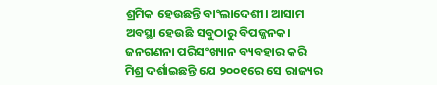ଶ୍ରମିକ ହେଉଛନ୍ତି ବାଂଲାଦେଶୀ। ଆସାମ ଅବସ୍ଥା ହେଉଛି ସବୁଠାରୁ ବିପଜ୍ଜନକ। ଜନଗଣନା ପରିସଂଖ୍ୟାନ ବ୍ୟବହାର କରି ମିଶ୍ର ଦର୍ଶାଇଛନ୍ତି ଯେ ୨୦୦୧ରେ ସେ ରାଜ୍ୟର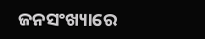ଜନସଂଖ୍ୟାରେ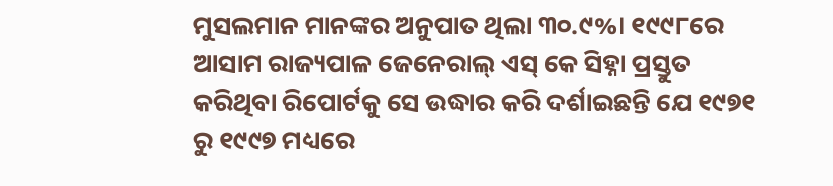ମୁସଲମାନ ମାନଙ୍କର ଅନୁପାତ ଥିଲା ୩୦.୯%। ୧୯୯୮ରେ ଆସାମ ରାଜ୍ୟପାଳ ଜେନେରାଲ୍‌ ଏସ୍‌ କେ ସିହ୍ନା ପ୍ରସ୍ତୁତ କରିଥିବା ରିପୋର୍ଟକୁ ସେ ଉଦ୍ଧାର କରି ଦର୍ଶାଇଛନ୍ତି ଯେ ୧୯୭୧ ରୁ ୧୯୯୭ ମଧ୍ୟରେ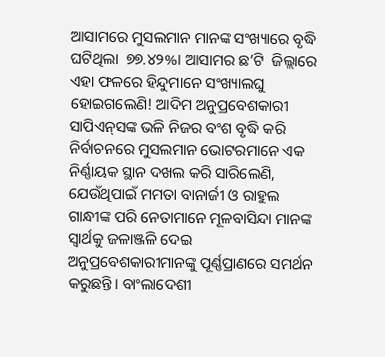ଆସାମରେ ମୁସଲମାନ ମାନଙ୍କ ସଂଖ୍ୟାରେ ବୃଦ୍ଧି ଘଟିଥିଲା  ୭୭.୪୨%। ଆସାମର ଛ’ଟି  ଜିଲ୍ଲାରେ ଏହା ଫଳରେ ହିନ୍ଦୁମାନେ ସଂଖ୍ୟାଲଘୁ ହୋଇଗଲେଣି! ଆଦିମ ଅନୁପ୍ରବେଶକାରୀ ସାପିଏନ୍‌ସଙ୍କ ଭଳି ନିଜର ବଂଶ ବୃଦ୍ଧି କରି ନିର୍ବାଚନରେ ମୁସଲମାନ ଭୋଟରମାନେ ଏକ ନିର୍ଣ୍ଣାୟକ ସ୍ଥାନ ଦଖଲ କରି ସାରିଲେଣି, ଯେଉଁଥିପାଇଁ ମମତା ବାନାର୍ଜୀ ଓ ରାହୁଲ ଗାନ୍ଧୀଙ୍କ ପରି ନେତାମାନେ ମୂଳବାସିନ୍ଦା ମାନଙ୍କ ସ୍ୱାର୍ଥକୁ ଜଳାଞ୍ଜଳି ଦେଇ ଅନୁପ୍ରବେଶକାରୀମାନଙ୍କୁ ପୂର୍ଣ୍ଣପ୍ରାଣରେ ସମର୍ଥନ କରୁଛନ୍ତି। ବାଂଲାଦେଶୀ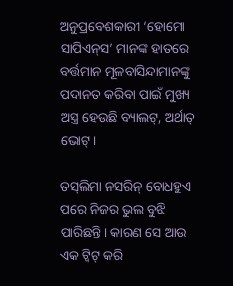ଅନୁପ୍ରବେଶକାରୀ ‘ହୋମୋ ସାପିଏନ୍‌ସ’ ମାନଙ୍କ ହାତରେ ବର୍ତ୍ତମାନ ମୂଳବାସିନ୍ଦାମାନଙ୍କୁ ପଦାନତ କରିବା ପାଇଁ ମୁଖ୍ୟ ଅସ୍ତ୍ର ହେଉଛି ବ୍ୟାଲଟ୍‌, ଅର୍ଥାତ୍‌ ଭୋଟ୍‌।

ତସ୍‌ଲିମା ନସରିନ୍‌ ବୋଧହୁଏ ପରେ ନିଜର ଭୁଲ ବୁଝି ପାରିଛନ୍ତି। କାରଣ ସେ ଆଉ ଏକ ଟ୍ଵିଟ୍‌ କରି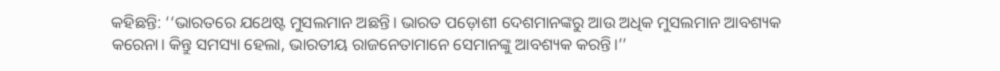କହିଛନ୍ତି: ‘‘ଭାରତରେ ଯଥେଷ୍ଟ ମୁସଲମାନ ଅଛନ୍ତି। ଭାରତ ପଡ଼ୋଶୀ ଦେଶମାନଙ୍କରୁ ଆଉ ଅଧିକ ମୁସଲମାନ ଆବଶ୍ୟକ କରେନା। କିନ୍ତୁ ସମସ୍ୟା ହେଲା, ଭାରତୀୟ ରାଜନେତାମାନେ ସେମାନଙ୍କୁ ଆବଶ୍ୟକ କରନ୍ତି।’’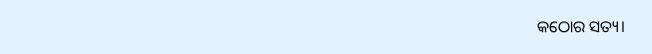କଠୋର ସତ୍ୟ।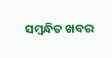ସମ୍ବନ୍ଧିତ ଖବର